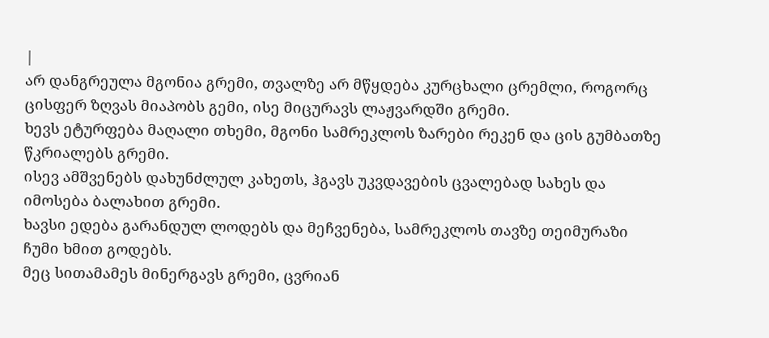|
არ დანგრეულა მგონია გრემი, თვალზე არ მწყდება კურცხალი ცრემლი, როგორც ცისფერ ზღვას მიაპობს გემი, ისე მიცურავს ლაჟვარდში გრემი.
ხევს ეტურფება მაღალი თხემი, მგონი სამრეკლოს ზარები რეკენ და ცის გუმბათზე წკრიალებს გრემი.
ისევ ამშვენებს დახუნძლულ კახეთს, ჰგავს უკვდავების ცვალებად სახეს და იმოსება ბალახით გრემი.
ხავსი ედება გარანდულ ლოდებს და მეჩვენება, სამრეკლოს თავზე თეიმურაზი ჩუმი ხმით გოდებს.
მეც სითამამეს მინერგავს გრემი, ცვრიან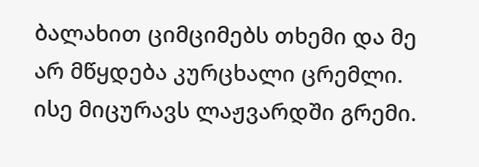ბალახით ციმციმებს თხემი და მე არ მწყდება კურცხალი ცრემლი.
ისე მიცურავს ლაჟვარდში გრემი.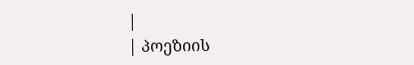|
| პოეზიის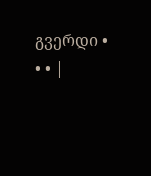გვერდი • • • |